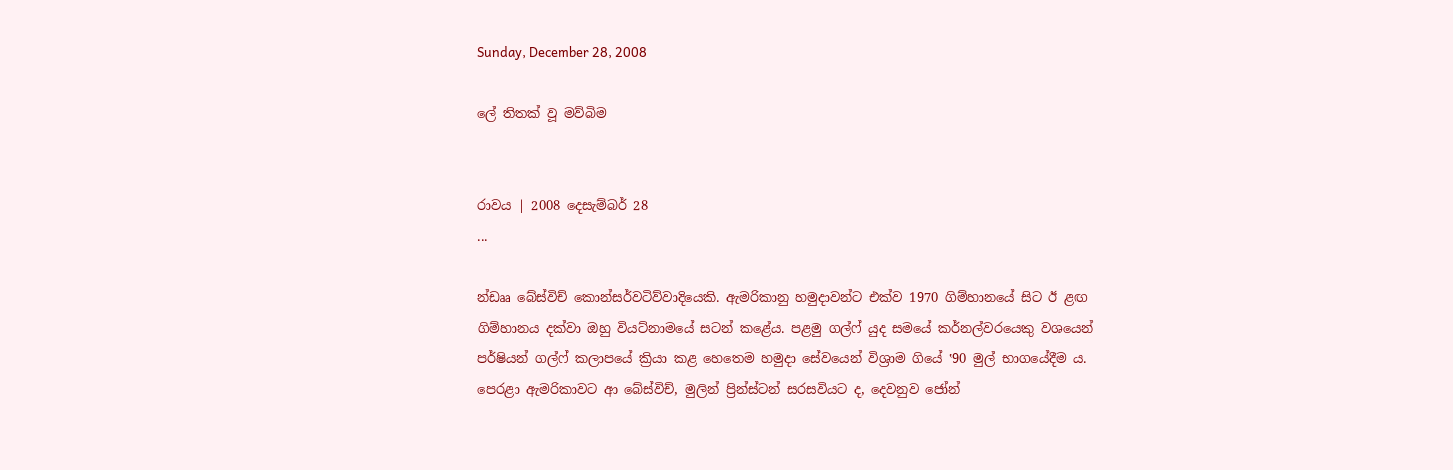Sunday, December 28, 2008

ලේ තිතක් වූ මව්බිම


රාවය | 2008 දෙසැම්බර් 28
...

න්ඩෲ බේස්විච් කොන්සර්වටිව්වාදියෙකි. ඇමරිකානු හමුදාවන්ට එක්ව 1970 ගිම්හානයේ සිට ඊ ළඟ ගිම්හානය දක්වා ඔහු වියට්නාමයේ සටන් කළේය. පළමු ගල්ෆ් යුද සමයේ කර්නල්වරයෙකු වශයෙන් පර්ෂියන් ගල්ෆ් කලාපයේ ක්‍රියා කළ හෙතෙම හමුදා සේවයෙන් විශ්‍රාම ගියේ ‛90 මුල් භාගයේදීම ය. පෙරළා ඇමරිකාවට ආ බේස්විච්, මුලින් ප්‍රින්ස්ටන් සරසවියට ද, දෙවනුව ජෝන්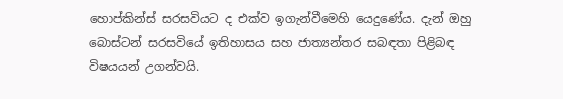හොප්කින්ස් සරසවියට ද එක්ව ඉගැන්වීමෙහි යෙදුණේය. දැන් ඔහු බොස්ටන් සරසවියේ ඉතිහාසය සහ ජාත්‍යන්තර සබඳතා පිළිබඳ විෂයයන් උගන්වයි.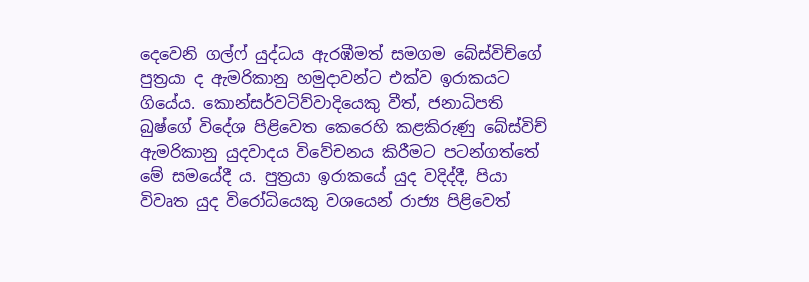දෙවෙනි ගල්ෆ් යුද්ධය ඇරඹීමත් සමගම බේස්විච්ගේ පුත්‍රයා ද ඇමරිකානු හමුදාවන්ට එක්ව ඉරාකයට ගියේය. කොන්සර්වටිව්වාදියෙකු වීත්, ජනාධිපති බුෂ්ගේ විදේශ පිළිවෙත කෙරෙහි කළකිරුණු බේස්විච් ඇමරිකානු යුදවාදය විවේචනය කිරීමට පටන්ගත්තේ මේ සමයේදී ය. පුත්‍රයා ඉරාකයේ යුද වදිද්දී, පියා විවෘත යුද විරෝධියෙකු වශයෙන් රාජ්‍ය පිළිවෙත්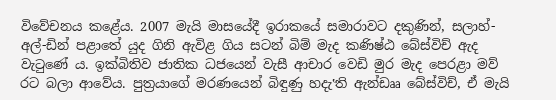විවේචනය කළේය. 2007 මැයි මාසයේදී ඉරාකයේ සමාරාවට දකුණින්, සලාහ්-අල්-ඩින් පළාතේ යුද ගිනි ඇවිළ ගිය සටන් බිම් මැද කණිෂ්ඨ බේස්විච් ඇද වැටුණේ ය. ඉක්බිතිව ජාතික ධජයෙන් වැසී ආචාර වෙඩි මුර මැද පෙරළා මව් රට බලා ආවේය. පුත්‍රයාගේ මරණයෙන් බිඳුණු හදැ‛ති ඇන්ඩෲ බේස්විච්, ඒ මැයි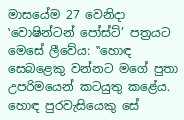මාසයේම 27 වෙනිදා ‛වොෂින්ටන් පෝස්ට්’ පත්‍රයට මෙසේ ලීවේය: ‛‛හොඳ සෙබළෙකු වන්නට මගේ පුතා උපරිමයෙන් කටයුතු කළේය. හොඳ පුරවැසියෙකු සේ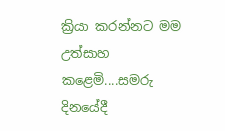ක්‍රියා කරන්නට මම උත්සාහ කළෙමි....සමරු දිනයේදී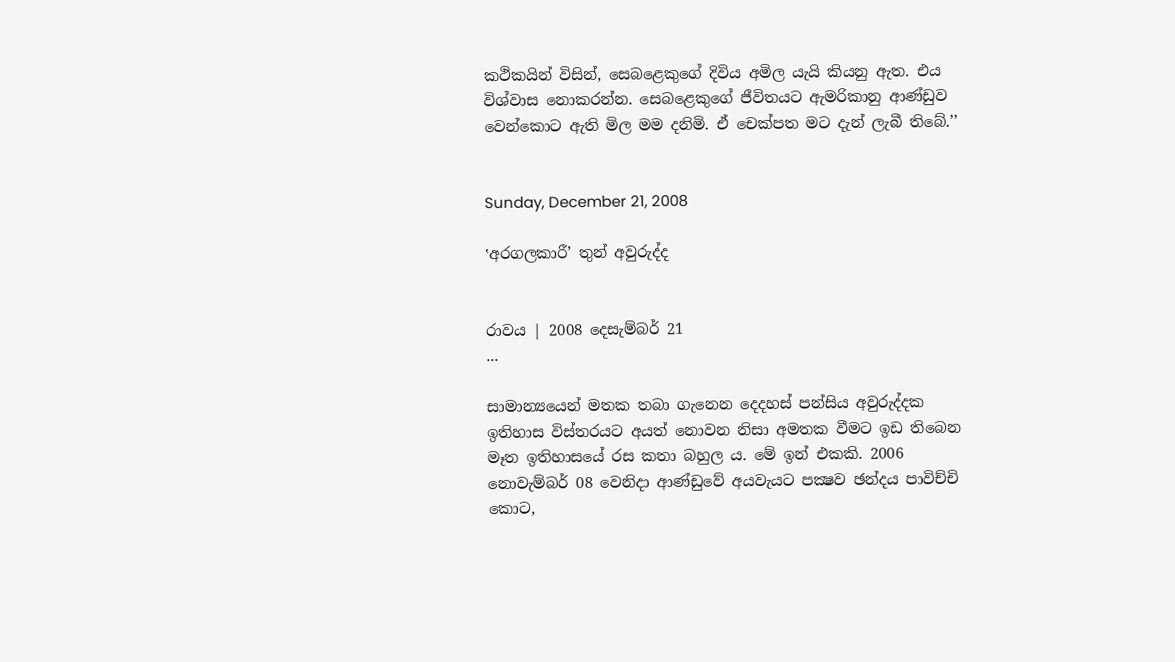කථිකයින් විසින්, සෙබළෙකුගේ දිවිය අමිල යැයි කියනු ඇත. එය විශ්වාස නොකරන්න. සෙබළෙකුගේ ජීවිතයට ඇමරිකානු ආණ්ඩුව වෙන්කොට ඇති මිල මම දනිමි. ඒ චෙක්පත මට දැන් ලැබී තිබේ.’’


Sunday, December 21, 2008

‛අරගලකාරී’ තුන් අවුරුද්ද


රාවය | 2008 දෙසැම්බර් 21
...

සාමාන්‍යයෙන් මතක තබා ගැනෙන දෙදහස් පන්සිය අවුරුද්දක ඉතිහාස විස්තරයට අයත් නොවන නිසා අමතක වීමට ඉඩ තිබෙන මෑත ඉතිහාසයේ රස කතා බහුල ය. මේ ඉන් එකකි. 2006 නොවැම්බර් 08 වෙනිදා ආණ්ඩුවේ අයවැයට පක්‍ෂව ඡන්දය පාවිච්චි කොට,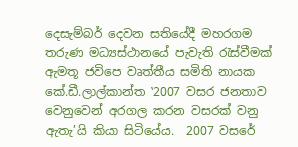දෙසැම්බර් දෙවන සතියේදී මහරගම තරුණ මධ්‍යස්ථානයේ පැවැති රැස්වීමක් ඇමතූ ජවිපෙ වෘත්තීය සමිති නායක කේ.ඩී.ලාල්කාන්ත ‛2007 වසර ජනතාව වෙනුවෙන් අරගල කරන වසරක් වනු ඇතැ’යි කියා සිටියේය.  2007 වසරේ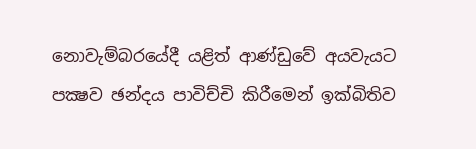නොවැම්බරයේදී යළිත් ආණ්ඩුවේ අයවැයට පක්‍ෂව ඡන්දය පාවිච්චි කිරීමෙන් ඉක්බිතිව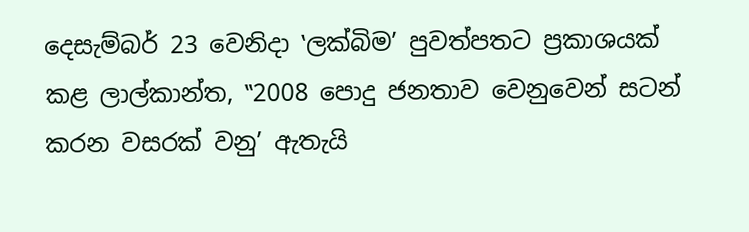දෙසැම්බර් 23 වෙනිදා ‛ලක්බිම’ පුවත්පතට ප්‍රකාශයක් කළ ලාල්කාන්ත, ‛‛2008 පොදු ජනතාව වෙනුවෙන් සටන් කරන වසරක් වනු’ ඇතැයි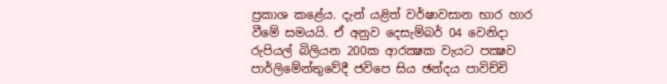ප්‍රකාශ කළේය. දැන් යළිත් වර්ෂාවසාන භාර හාර වීමේ සමයයි. ඒ අනුව දෙසැම්බර් 04 වෙනිදා රුපියල් බිලියන 200ක ආරක්‍ෂක වැයට පක්‍ෂව පාර්ලිමේන්තුවේදී ජවිපෙ සිය ඡන්දය පාවිච්චි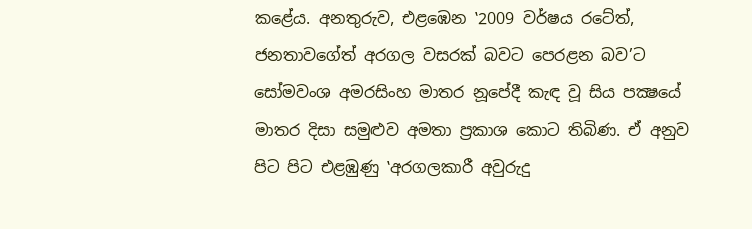කළේය. අනතුරුව, එළඹෙන ‛2009 වර්ෂය රටේත්, ජනතාවගේත් අරගල වසරක් බවට පෙරළන බව’ට සෝමවංශ අමරසිංහ මාතර නූපේදී කැඳ වූ සිය පක්‍ෂයේ මාතර දිසා සමුළුව අමතා ප්‍රකාශ කොට තිබිණ. ඒ අනුව පිට පිට එළඹුණු ‛අරගලකාරී අවුරුදු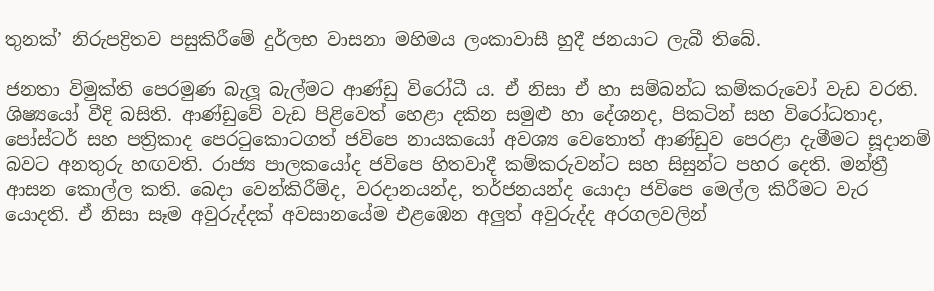තුනක්’ නිරුපද්‍රිතව පසුකිරීමේ දුර්ලභ වාසනා මහිමය ලංකාවාසී හුදී ජනයාට ලැබී තිබේ.

ජනතා විමුක්ති පෙරමුණ බැලූ බැල්මට ආණ්ඩු විරෝධී ය. ඒ නිසා ඒ හා සම්බන්ධ කම්කරුවෝ වැඩ වරති. ශිෂ්‍යයෝ වීදි බසිති. ආණ්ඩුවේ වැඩ පිළිවෙත් හෙළා දකින සමුළු හා දේශනද, පිකටින් සහ විරෝධතාද, පෝස්ටර් සහ පත්‍රිකාද පෙරටුකොටගත් ජවිපෙ නායකයෝ අවශ්‍ය වෙතොත් ආණ්ඩුව පෙරළා දැමීමට සූදානම් බවට අනතුරු හඟවති. රාජ්‍ය පාලකයෝද ජවිපෙ හිතවාදී කම්කරුවන්ට සහ සිසුන්ට පහර දෙති. මන්ත්‍රී ආසන කොල්ල කති. බෙදා වෙන්කිරීම්ද, වරදානයන්ද, තර්ජනයන්ද යොදා ජවිපෙ මෙල්ල කිරීමට වැර යොදති. ඒ නිසා සෑම අවුරුද්දක් අවසානයේම එළඹෙන අලුත් අවුරුද්ද අරගලවලින්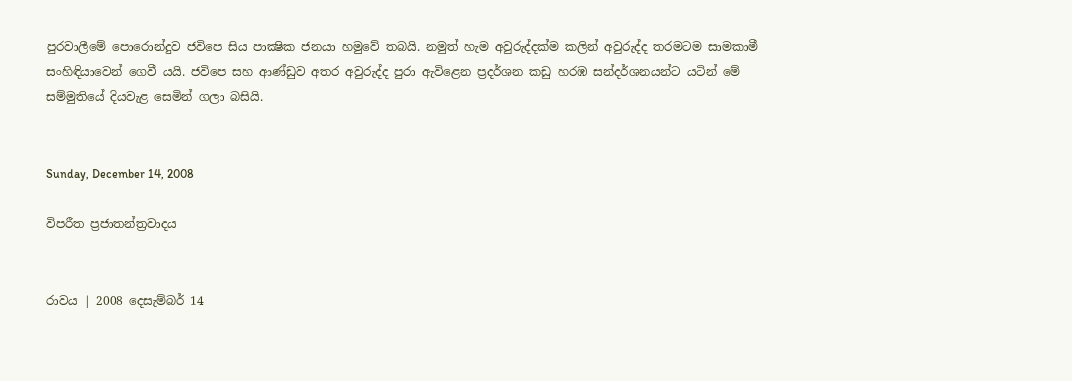පුරවාලීමේ පොරොන්දුව ජවිපෙ සිය පාක්‍ෂික ජනයා හමුවේ තබයි. නමුත් හැම අවුරුද්දක්ම කලින් අවුරුද්ද තරමටම සාමකාමී සංහිඳියාවෙන් ගෙවී යයි. ජවිපෙ සහ ආණ්ඩුව අතර අවුරුද්ද පුරා ඇවිළෙන ප්‍රදර්ශන කඩු හරඹ සන්දර්ශනයන්ට යටින් මේ සම්මුතියේ දියවැළ සෙමින් ගලා බසියි.


Sunday, December 14, 2008

විපරීත ප්‍රජාතන්ත්‍රවාදය


රාවය | 2008 දෙසැම්බර් 14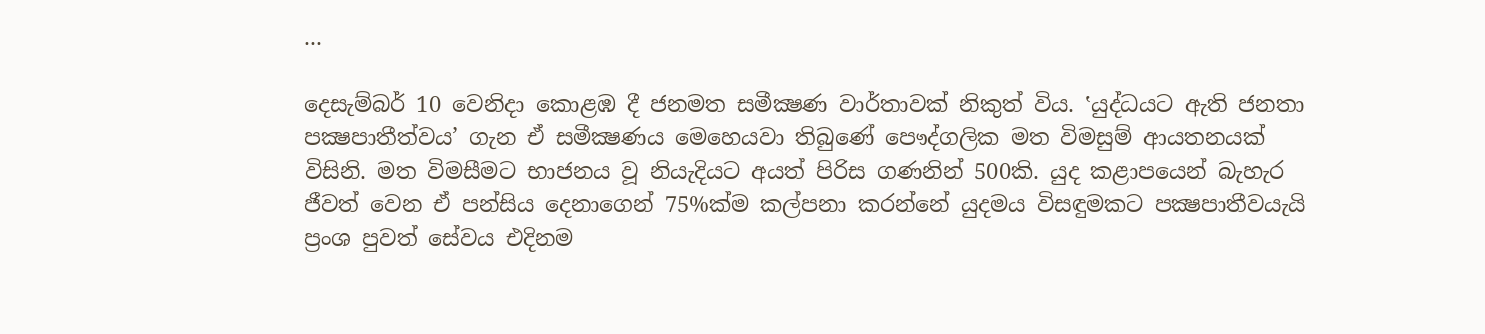...

දෙසැම්බර් 10 වෙනිදා කොළඹ දී ජනමත සමීක්‍ෂණ වාර්තාවක් නිකුත් විය. ‛යුද්ධයට ඇති ජනතා පක්‍ෂපාතීත්වය’ ගැන ඒ සමීක්‍ෂණය මෙහෙයවා තිබුණේ පෞද්ගලික මත විමසුම් ආයතනයක් විසිනි. මත විමසීමට භාජනය වූ නියැදියට අයත් පිරිස ගණනින් 500කි. යුද කළාපයෙන් බැහැර ජීවත් වෙන ඒ පන්සිය දෙනාගෙන් 75%ක්ම කල්පනා කරන්නේ යුදමය විසඳුමකට පක්‍ෂපාතීවයැයි ප්‍රංශ පුවත් සේවය එදිනම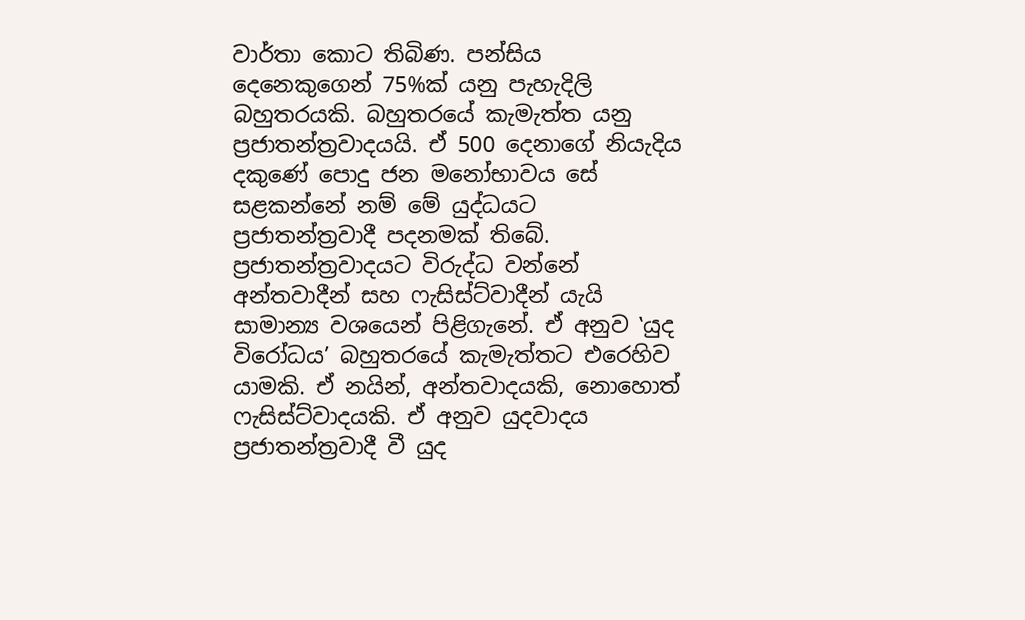වාර්තා කොට තිබිණ. පන්සිය දෙනෙකුගෙන් 75%ක් යනු පැහැදිලි බහුතරයකි. බහුතරයේ කැමැත්ත යනු ප්‍රජාතන්ත්‍රවාදයයි. ඒ 500 දෙනාගේ නියැදිය දකුණේ පොදු ජන මනෝභාවය සේ සළකන්නේ නම් මේ යුද්ධයට ප්‍රජාතන්ත්‍රවාදී පදනමක් තිබේ. ප්‍රජාතන්ත්‍රවාදයට විරුද්ධ වන්නේ අන්තවාදීන් සහ ෆැසිස්ට්වාදීන් යැයි සාමාන්‍ය වශයෙන් පිළිගැනේ. ඒ අනුව ‛යුද විරෝධය’ බහුතරයේ කැමැත්තට එරෙහිව යාමකි. ඒ නයින්, අන්තවාදයකි, නොහොත් ෆැසිස්ට්වාදයකි. ඒ අනුව යුදවාදය ප්‍රජාතන්ත්‍රවාදී වී යුද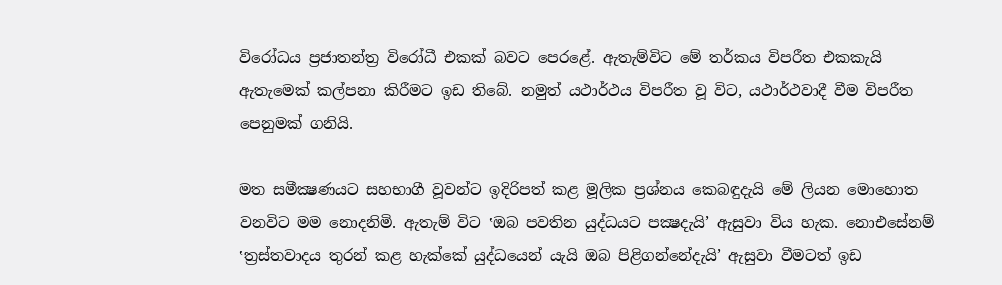විරෝධය ප්‍රජාතන්ත්‍ර විරෝධී එකක් බවට පෙරළේ. ඇතැම්විට මේ තර්කය විපරීත එකකැයි ඇතැමෙක් කල්පනා කිරීමට ඉඩ තිබේ. නමුත් යථාර්ථය විපරීත වූ විට, යථාර්ථවාදී වීම විපරීත පෙනුමක් ගනියි.

මත සමීක්‍ෂණයට සහභාගී වූවන්ට ඉදිරිපත් කළ මූලික ප්‍රශ්නය කෙබඳුදැයි මේ ලියන මොහොත වනවිට මම නොදනිමි. ඇතැම් විට ‛ඔබ පවතින යුද්ධයට පක්‍ෂදැයි’ ඇසුවා විය හැක. නොඑසේනම් ‛ත්‍රස්තවාදය තුරන් කළ හැක්කේ යුද්ධයෙන් යැයි ඔබ පිළිගන්නේදැයි’ ඇසුවා වීමටත් ඉඩ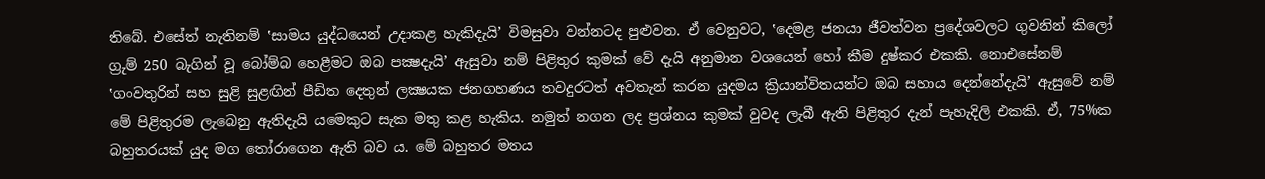තිබේ. එසේත් නැතිනම් ‛සාමය යුද්ධයෙන් උදාකළ හැකිදැයි’ විමසුවා වන්නටද පුළුවන. ඒ වෙනුවට, ‛දෙමළ ජනයා ජීවත්වන ප්‍රදේශවලට ගුවනින් කිලෝ ග්‍රුම් 250 බැගින් වූ බෝම්බ හෙළීමට ඔබ පක්‍ෂදැයි’ ඇසුවා නම් පිළිතුර කුමක් වේ දැයි අනුමාන වශයෙන් හෝ කීම දුෂ්කර එකකි. නොඑසේනම් ‛ගංවතුරින් සහ සුළි සුළඟින් පීඩිත දෙතුන් ලක්‍ෂයක ජනගහණය තවදුරටත් අවතැන් කරන යුදමය ක්‍රියාන්විතයන්ට ඔබ සහාය දෙන්නේදැයි’ ඇසුවේ නම් මේ පිළිතුරම ලැබෙනු ඇතිදැයි යමෙකුට සැක මතු කළ හැකිය. නමුත් නගන ලද ප්‍රශ්නය කුමක් වුවද ලැබී ඇති පිළිතුර දැන් පැහැදිලි එකකි. ඒ, 75%ක බහුතරයක් යුද මග තෝරාගෙන ඇති බව ය. මේ බහුතර මතය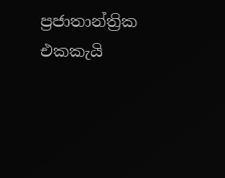ප්‍රජාතාන්ත්‍රික එකකැයි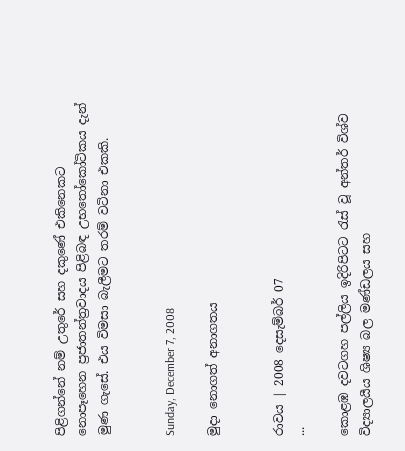පිළිගන්නේ නම් උතුරේ සහ දකුණේ එකිනෙකට නොපෑහෙන ප්‍රජාතන්ත්‍රවාදය පිළිබඳ උභතෝකෝටිකය දැන් මුණ ගැසේ. එය විමසා බැලීමට තරම් වටිනා එකකි.


Sunday, December 7, 2008

මුදා නොගත් අනාගතය


රාවය | 2008 දෙසැම්බර් 07
...

කොළඹ දවටගහ පල්ලිය ඉදිරිපිටට රැස් වූ අන්තර් විශ්ව විද්‍යාලයීය ශිෂ්‍ය බල මණ්ඩලය සහ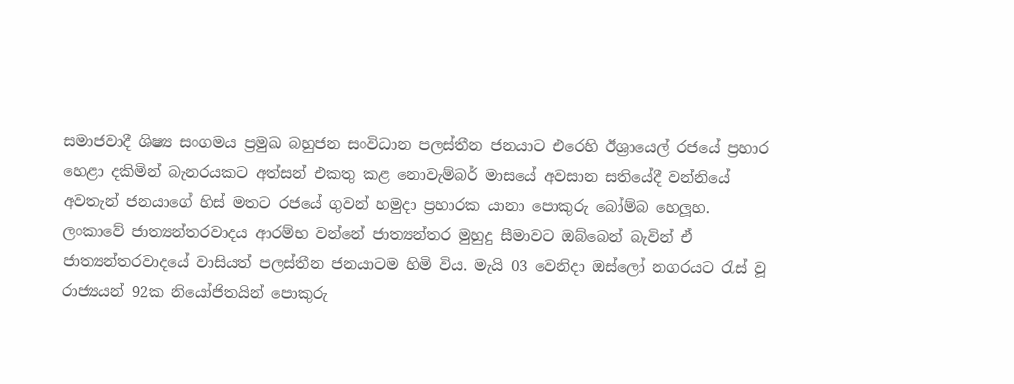සමාජවාදී ශිෂ්‍ය සංගමය ප්‍රමුඛ බහුජන සංවිධාන පලස්තීන ජනයාට එරෙහි ඊශ්‍රායෙල් රජයේ ප්‍රහාර හෙළා දකිමින් බැනරයකට අත්සන් එකතු කළ නොවැම්බර් මාසයේ අවසාන සතියේදී වන්නියේ අවතැන් ජනයාගේ හිස් මතට රජයේ ගුවන් හමුදා ප්‍රහාරක යානා පොකුරු බෝම්බ හෙලූහ. ලංකාවේ ජාත්‍යන්තරවාදය ආරම්භ වන්නේ ජාත්‍යන්තර මුහුදු සීමාවට ඔබ්බෙන් බැවින් ඒ ජාත්‍යන්තරවාදයේ වාසියත් පලස්තීන ජනයාටම හිමි විය. මැයි 03 වෙනිදා ඔස්ලෝ නගරයට රැස් වූ රාජ්‍යයන් 92ක නියෝජිතයින් පොකුරු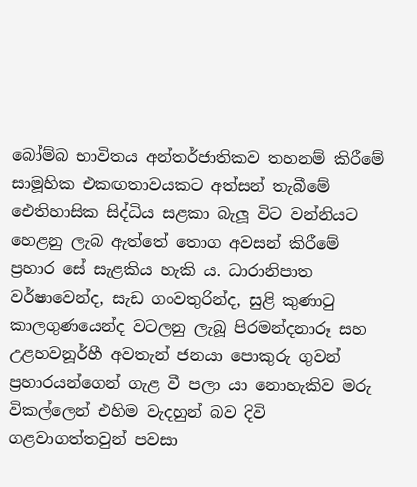බෝම්බ භාවිතය අන්තර්ජාතිකව තහනම් කිරීමේ සාමූහික එකඟතාවයකට අත්සන් තැබීමේ ඓතිහාසික සිද්ධිය සළකා බැලූ විට වන්නියට හෙළනු ලැබ ඇත්තේ තොග අවසන් කිරීමේ ප්‍රහාර සේ සැළකිය හැකි ය. ධාරානිපාත වර්ෂාවෙන්ද, සැඩ ගංවතුරින්ද, සුළි කුණාටු කාලගුණයෙන්ද වටලනු ලැබූ පිරමන්දනාරූ සහ උළහවනූර්හී අවතැන් ජනයා පොකුරු ගුවන් ප්‍රහාරයන්ගෙන් ගැළ වී පලා යා නොහැකිව මරු විකල්ලෙන් එහිම වැදහුන් බව දිවි ගළවාගත්තවුන් පවසා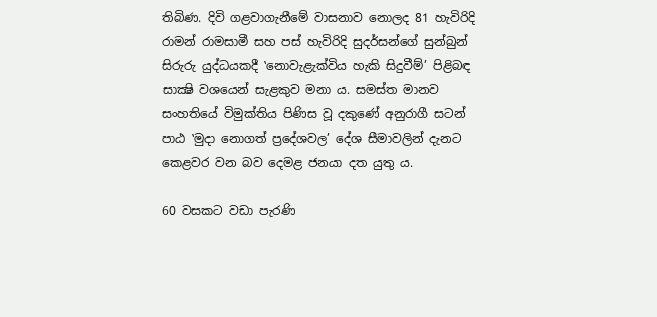තිබිණ. දිවි ගළවාගැනීමේ වාසනාව නොලද 81 හැවිරිදි රාමන් රාමසාමී සහ පස් හැවිරිදි සුදර්සන්ගේ සුන්බුන් සිරුරු යුද්ධයකදී ‛නොවැළැක්විය හැකි සිදුවීම්’ පිළිබඳ සාක්‍ෂි වශයෙන් සැළකුව මනා ය. සමස්ත මානව සංහතියේ විමුක්තිය පිණිස වූ දකුණේ අනුරාගී සටන් පාඨ ‛මුදා නොගත් ප්‍රදේශවල’ දේශ සීමාවලින් දැනට කෙළවර වන බව දෙමළ ජනයා දත යුතු ය.

60 වසකට වඩා පැරණි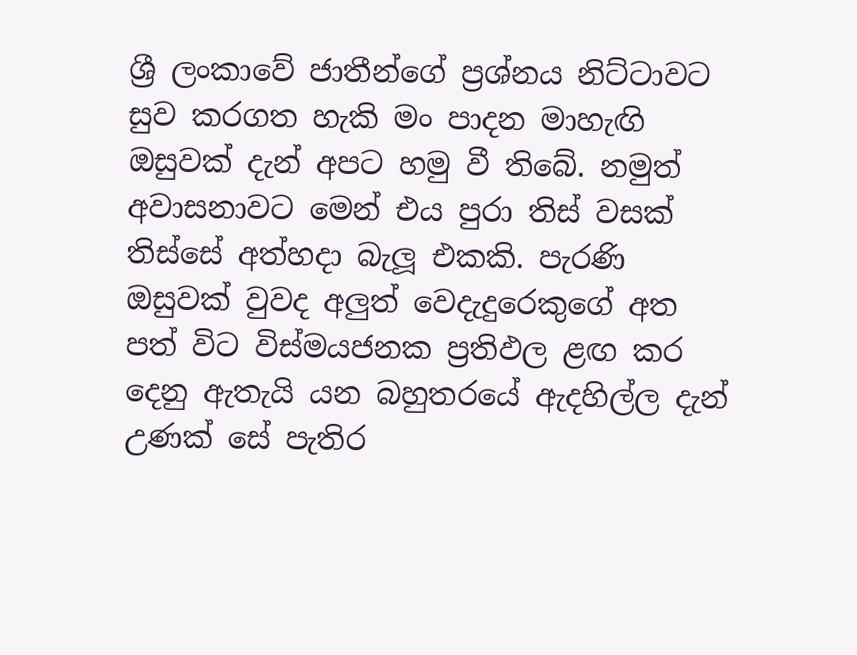ශ්‍රී ලංකාවේ ජාතීන්ගේ ප්‍රශ්නය නිට්ටාවට සුව කරගත හැකි මං පාදන මාහැඟි ඔසුවක් දැන් අපට හමු වී තිබේ. නමුත් අවාසනාවට මෙන් එය පුරා තිස් වසක් තිස්සේ අත්හදා බැලූ එකකි. පැරණි ඔසුවක් වුවද අලුත් වෙදැදුරෙකුගේ අත පත් විට විස්මයජනක ප්‍රතිඵල ළඟ කර දෙනු ඇතැයි යන බහුතරයේ ඇදහිල්ල දැන් උණක් සේ පැතිර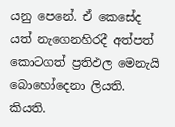යනු පෙනේ. ඒ කෙසේද යත් නැගෙනහිරදී අත්පත් කොටගත් ප්‍රතිඵල මෙනැයි බොහෝදෙනා ලියති. කියති.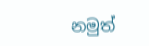නමුත්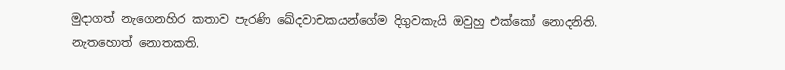මුදාගත් නැගෙනහිර කතාව පැරණි ඛේදවාචකයන්ගේම දිගුවකැයි ඔවුහු එක්කෝ නොදනිති. නැතහොත් නොතකති.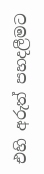එහි අරුත් පහදලීමට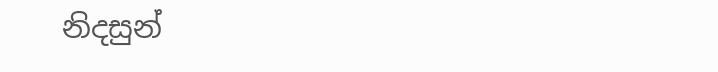නිදසුන්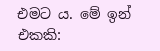එමට ය. මේ ඉන් එකකි: